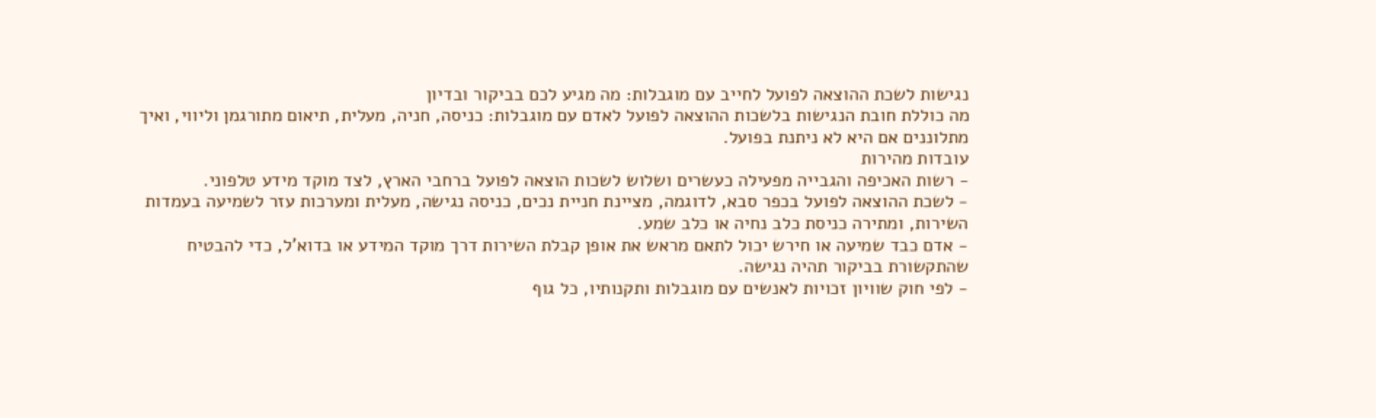נגישות לשכת ההוצאה לפועל לחייב עם מוגבלות: מה מגיע לכם בביקור ובדיון
מה כוללת חובת הנגישות בלשכות ההוצאה לפועל לאדם עם מוגבלות: כניסה, חניה, מעלית, תיאום מתורגמן וליווי, ואיך מתלוננים אם היא לא ניתנת בפועל.
עובדות מהירות
- רשות האכיפה והגבייה מפעילה כעשרים ושלוש לשכות הוצאה לפועל ברחבי הארץ, לצד מוקד מידע טלפוני.
- לשכת ההוצאה לפועל בכפר סבא, לדוגמה, מציינת חניית נכים, כניסה נגישה, מעלית ומערכות עזר לשמיעה בעמדות השירות, ומתירה כניסת כלב נחיה או כלב שמע.
- אדם כבד שמיעה או חירש יכול לתאם מראש את אופן קבלת השירות דרך מוקד המידע או בדוא'ל, כדי להבטיח שהתקשורת בביקור תהיה נגישה.
- לפי חוק שוויון זכויות לאנשים עם מוגבלות ותקנותיו, כל גוף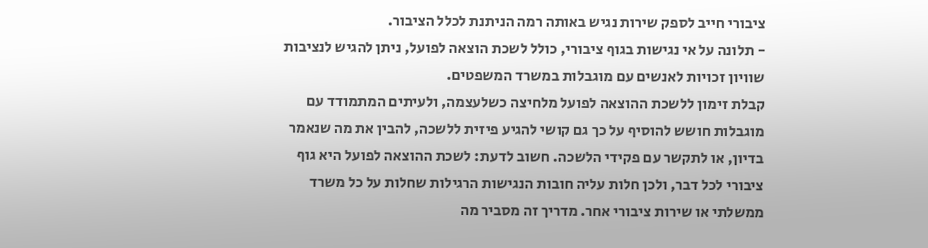ציבורי חייב לספק שירות נגיש באותה רמה הניתנת לכלל הציבור.
- תלונה על אי נגישות בגוף ציבורי, כולל לשכת הוצאה לפועל, ניתן להגיש לנציבות שוויון זכויות לאנשים עם מוגבלות במשרד המשפטים.
קבלת זימון ללשכת ההוצאה לפועל מלחיצה כשלעצמה, ולעיתים המתמודד עם מוגבלות חושש להוסיף על כך גם קושי להגיע פיזית ללשכה, להבין את מה שנאמר בדיון, או לתקשר עם פקידי הלשכה. חשוב לדעת: לשכת ההוצאה לפועל היא גוף ציבורי לכל דבר, ולכן חלות עליה חובות הנגישות הרגילות שחלות על כל משרד ממשלתי או שירות ציבורי אחר. מדריך זה מסביר מה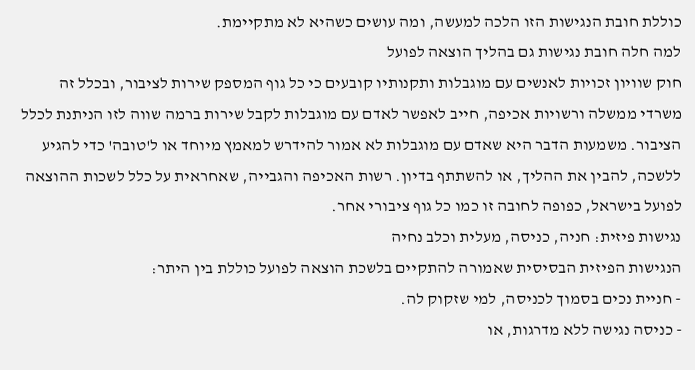כוללת חובת הנגישות הזו הלכה למעשה, ומה עושים כשהיא לא מתקיימת.
למה חלה חובת נגישות גם בהליך הוצאה לפועל
חוק שוויון זכויות לאנשים עם מוגבלות ותקנותיו קובעים כי כל גוף המספק שירות לציבור, ובכלל זה משרדי ממשלה ורשויות אכיפה, חייב לאפשר לאדם עם מוגבלות לקבל שירות ברמה שווה לזו הניתנת לכלל הציבור. משמעות הדבר היא שאדם עם מוגבלות לא אמור להידרש למאמץ מיוחד או ל'טובה' כדי להגיע ללשכה, להבין את ההליך, או להשתתף בדיון. רשות האכיפה והגבייה, שאחראית על כלל לשכות ההוצאה לפועל בישראל, כפופה לחובה זו כמו כל גוף ציבורי אחר.
נגישות פיזית: חניה, כניסה, מעלית וכלב נחיה
הנגישות הפיזית הבסיסית שאמורה להתקיים בלשכת הוצאה לפועל כוללת בין היתר:
- חניית נכים בסמוך לכניסה, למי שזקוק לה.
- כניסה נגישה ללא מדרגות, או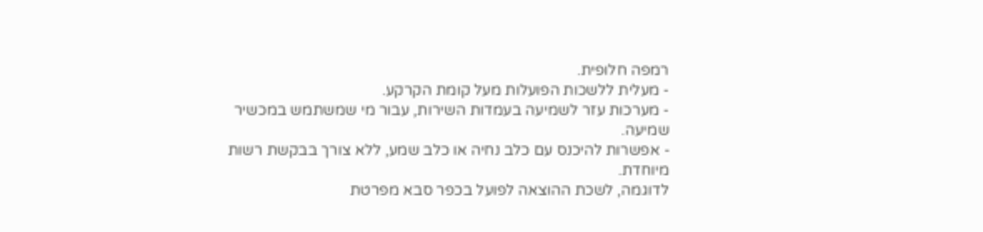רמפה חלופית.
- מעלית ללשכות הפועלות מעל קומת הקרקע.
- מערכות עזר לשמיעה בעמדות השירות, עבור מי שמשתמש במכשיר שמיעה.
- אפשרות להיכנס עם כלב נחיה או כלב שמע, ללא צורך בבקשת רשות מיוחדת.
לדוגמה, לשכת ההוצאה לפועל בכפר סבא מפרטת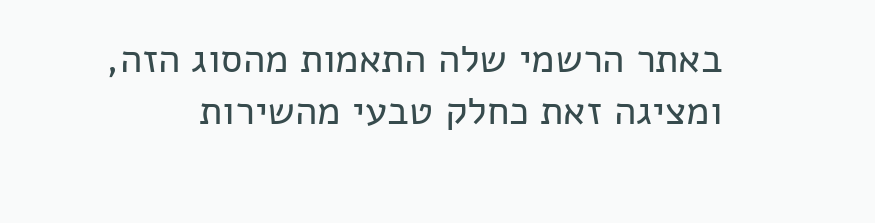באתר הרשמי שלה התאמות מהסוג הזה, ומציגה זאת כחלק טבעי מהשירות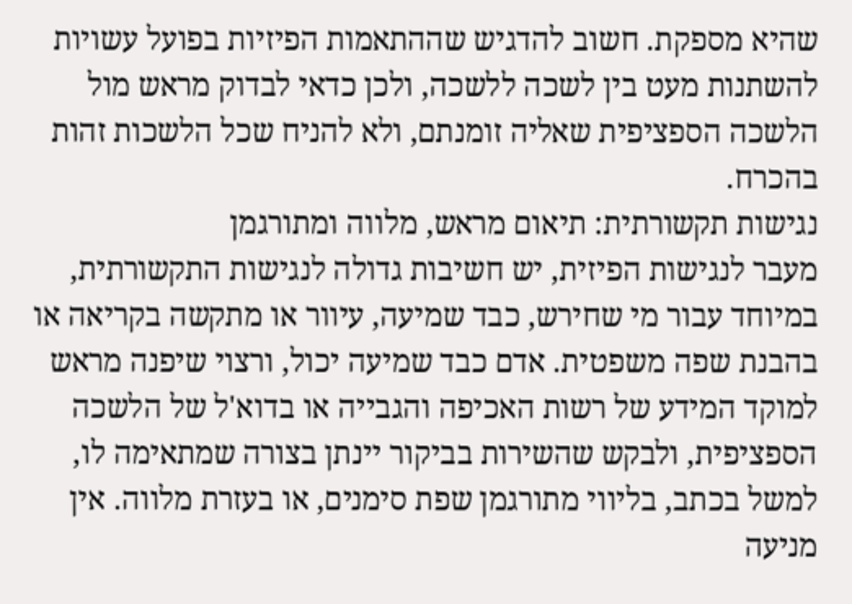שהיא מספקת. חשוב להדגיש שההתאמות הפיזיות בפועל עשויות להשתנות מעט בין לשכה ללשכה, ולכן כדאי לבדוק מראש מול הלשכה הספציפית שאליה זומנתם, ולא להניח שכל הלשכות זהות בהכרח.
נגישות תקשורתית: תיאום מראש, מלווה ומתורגמן
מעבר לנגישות הפיזית, יש חשיבות גדולה לנגישות התקשורתית, במיוחד עבור מי שחירש, כבד שמיעה, עיוור או מתקשה בקריאה או בהבנת שפה משפטית. אדם כבד שמיעה יכול, ורצוי שיפנה מראש למוקד המידע של רשות האכיפה והגבייה או בדוא'ל של הלשכה הספציפית, ולבקש שהשירות בביקור יינתן בצורה שמתאימה לו, למשל בכתב, בליווי מתורגמן שפת סימנים, או בעזרת מלווה. אין מניעה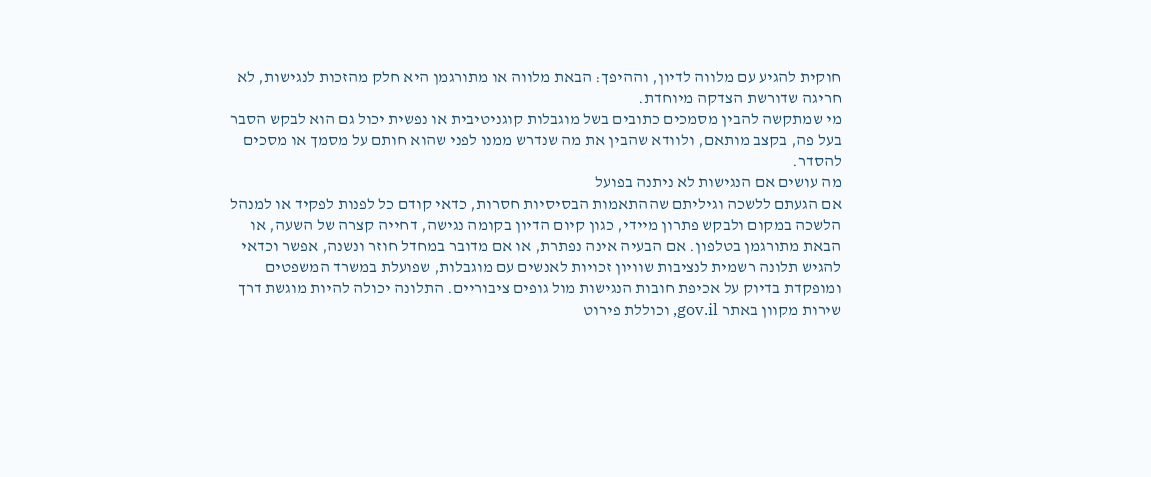חוקית להגיע עם מלווה לדיון, וההיפך: הבאת מלווה או מתורגמן היא חלק מהזכות לנגישות, לא חריגה שדורשת הצדקה מיוחדת.
מי שמתקשה להבין מסמכים כתובים בשל מוגבלות קוגניטיבית או נפשית יכול גם הוא לבקש הסבר בעל פה, בקצב מותאם, ולוודא שהבין את מה שנדרש ממנו לפני שהוא חותם על מסמך או מסכים להסדר.
מה עושים אם הנגישות לא ניתנה בפועל
אם הגעתם ללשכה וגיליתם שההתאמות הבסיסיות חסרות, כדאי קודם כל לפנות לפקיד או למנהל הלשכה במקום ולבקש פתרון מיידי, כגון קיום הדיון בקומה נגישה, דחייה קצרה של השעה, או הבאת מתורגמן בטלפון. אם הבעיה אינה נפתרת, או אם מדובר במחדל חוזר ונשנה, אפשר וכדאי להגיש תלונה רשמית לנציבות שוויון זכויות לאנשים עם מוגבלות, שפועלת במשרד המשפטים ומופקדת בדיוק על אכיפת חובות הנגישות מול גופים ציבוריים. התלונה יכולה להיות מוגשת דרך שירות מקוון באתר gov.il, וכוללת פירוט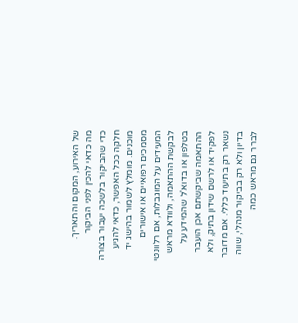של האירוע, המקום והתאריך.
מה כדאי להכין לפני הביקור
כדי שהביקור בלשכה יעבור בצורה חלקה ככל האפשר, כדאי להגיע מוכנים. מומלץ לשמור בהישג יד מסמכים רפואיים או אישורים המעידים על המוגבלות, אם רלוונטי לבקשת ההתאמה, ולוודא מראש בטלפון או בדוא'ל שהמידע על ההתאמה שביקשתם אכן הועבר לפקיד או לרשם שידון בתיק, ולא נשאר רק בתיעוד כללי. אם מדובר בדיון ולא רק בביקור מנהלי, שווה לברר גם מראש כמה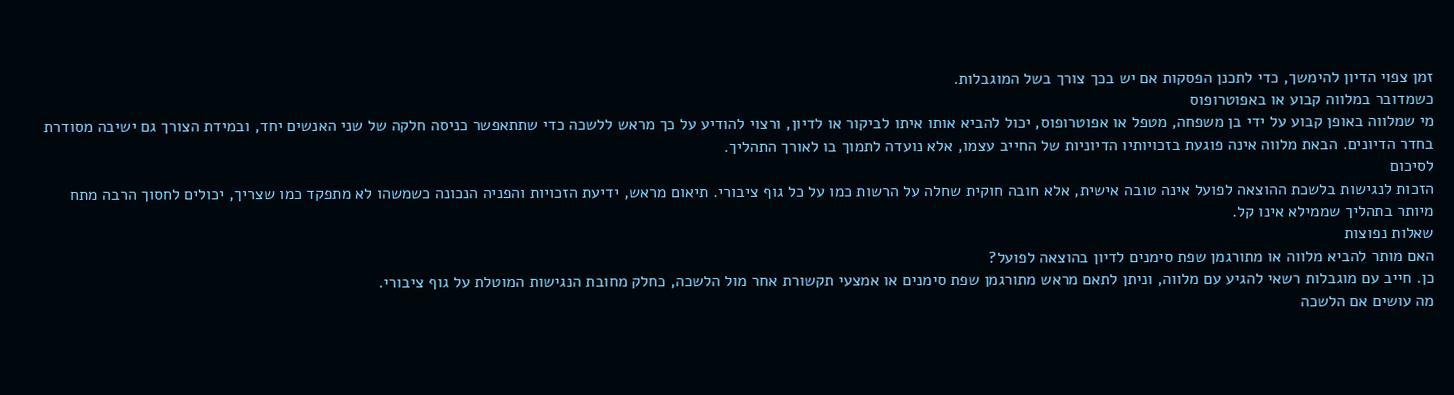זמן צפוי הדיון להימשך, כדי לתכנן הפסקות אם יש בכך צורך בשל המוגבלות.
כשמדובר במלווה קבוע או באפוטרופוס
מי שמלווה באופן קבוע על ידי בן משפחה, מטפל או אפוטרופוס, יכול להביא אותו איתו לביקור או לדיון, ורצוי להודיע על כך מראש ללשכה כדי שתתאפשר כניסה חלקה של שני האנשים יחד, ובמידת הצורך גם ישיבה מסודרת בחדר הדיונים. הבאת מלווה אינה פוגעת בזכויותיו הדיוניות של החייב עצמו, אלא נועדה לתמוך בו לאורך התהליך.
לסיכום
הזכות לנגישות בלשכת ההוצאה לפועל אינה טובה אישית, אלא חובה חוקית שחלה על הרשות כמו על כל גוף ציבורי. תיאום מראש, ידיעת הזכויות והפניה הנכונה כשמשהו לא מתפקד כמו שצריך, יכולים לחסוך הרבה מתח מיותר בתהליך שממילא אינו קל.
שאלות נפוצות
האם מותר להביא מלווה או מתורגמן שפת סימנים לדיון בהוצאה לפועל?
כן. חייב עם מוגבלות רשאי להגיע עם מלווה, וניתן לתאם מראש מתורגמן שפת סימנים או אמצעי תקשורת אחר מול הלשכה, כחלק מחובת הנגישות המוטלת על גוף ציבורי.
מה עושים אם הלשכה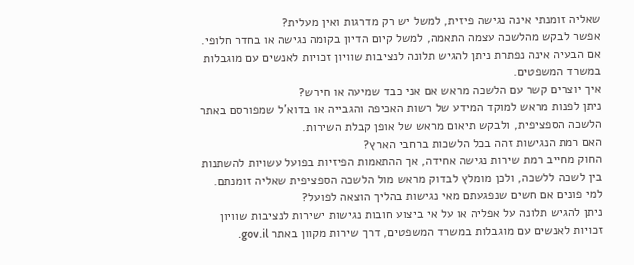שאליה זומנתי אינה נגישה פיזית, למשל יש רק מדרגות ואין מעלית?
אפשר לבקש מהלשכה עצמה התאמה, למשל קיום הדיון בקומה נגישה או בחדר חלופי. אם הבעיה אינה נפתרת ניתן להגיש תלונה לנציבות שוויון זכויות לאנשים עם מוגבלות במשרד המשפטים.
איך יוצרים קשר עם הלשכה מראש אם אני כבד שמיעה או חירש?
ניתן לפנות מראש למוקד המידע של רשות האכיפה והגבייה או בדוא'ל שמפורסם באתר הלשכה הספציפית, ולבקש תיאום מראש של אופן קבלת השירות.
האם רמת הנגישות זהה בכל הלשכות ברחבי הארץ?
החוק מחייב רמת שירות נגישה אחידה, אך ההתאמות הפיזיות בפועל עשויות להשתנות בין לשכה ללשכה, ולכן מומלץ לבדוק מראש מול הלשכה הספציפית שאליה זומנתם.
למי פונים אם חשים שנפגעתם מאי נגישות בהליך הוצאה לפועל?
ניתן להגיש תלונה על אפליה או על אי ביצוע חובות נגישות ישירות לנציבות שוויון זכויות לאנשים עם מוגבלות במשרד המשפטים, דרך שירות מקוון באתר gov.il.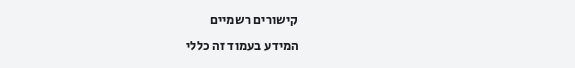קישורים רשמיים
המידע בעמוד זה כללי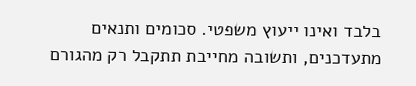בלבד ואינו ייעוץ משפטי. סכומים ותנאים מתעדכנים, ותשובה מחייבת תתקבל רק מהגורם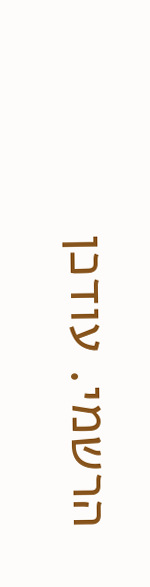הרשמי. עודכן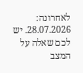לאחרונה: 28.07.2026. יש לכם שאלה על המצב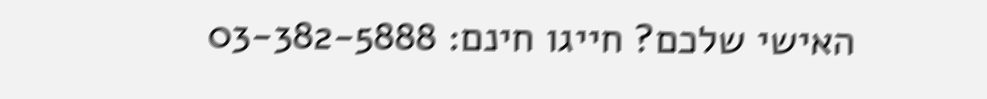האישי שלכם? חייגו חינם: 03-382-5888